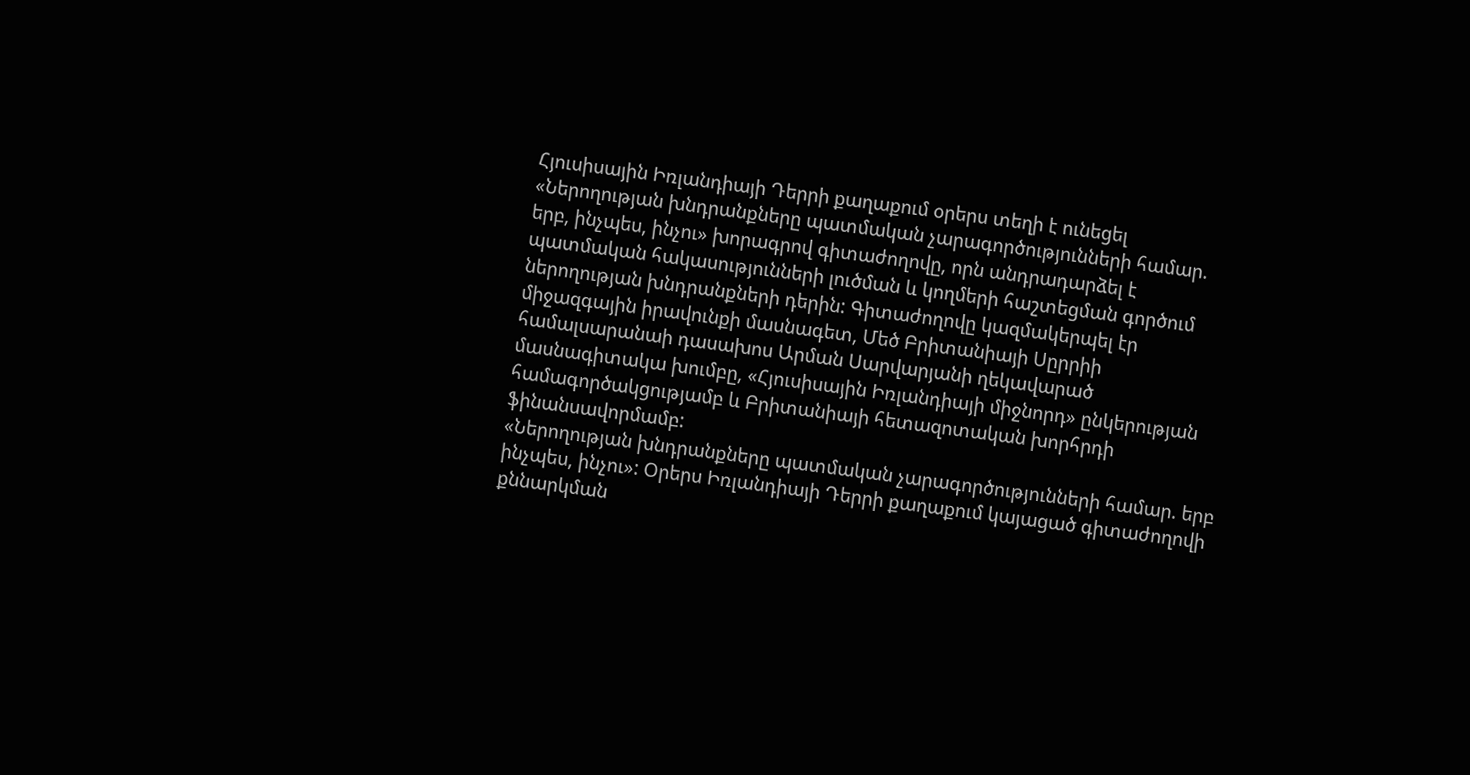Հյուսիսային Իռլանդիայի Դերրի քաղաքում օրերս տեղի է ունեցել «Ներողության խնդրանքները պատմական չարագործությունների համար. երբ, ինչպես, ինչու» խորագրով գիտաժողովը, որն անդրադարձել է պատմական հակասությունների լուծման և կողմերի հաշտեցման գործում ներողության խնդրանքների դերին: Գիտաժողովը կազմակերպել էր միջազգային իրավունքի մասնագետ, Մեծ Բրիտանիայի Սըրրիի համալսարանաի դասախոս Արման Սարվարյանի ղեկավարած մասնագիտակա խումբը, «Հյուսիսային Իռլանդիայի միջնորդ» ընկերության համագործակցությամբ և Բրիտանիայի հետազոտական խորհրդի ֆինանսավորմամբ:
«Ներողության խնդրանքները պատմական չարագործությունների համար. երբ ինչպես, ինչու»: Օրերս Իռլանդիայի Դերրի քաղաքում կայացած գիտաժողովի քննարկման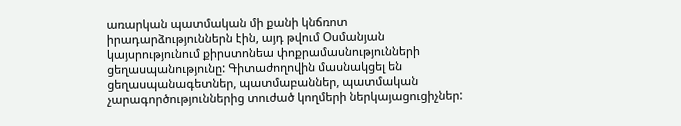առարկան պատմական մի քանի կնճռոտ իրադարձություններն էին, այդ թվում Օսմանյան կայսրությունում քիրստոնեա փոքրամասնությունների ցեղասպանությունը: Գիտաժողովին մասնակցել են ցեղասպանագետներ, պատմաբաններ, պատմական չարագործություններից տուժած կողմերի ներկայացուցիչներ: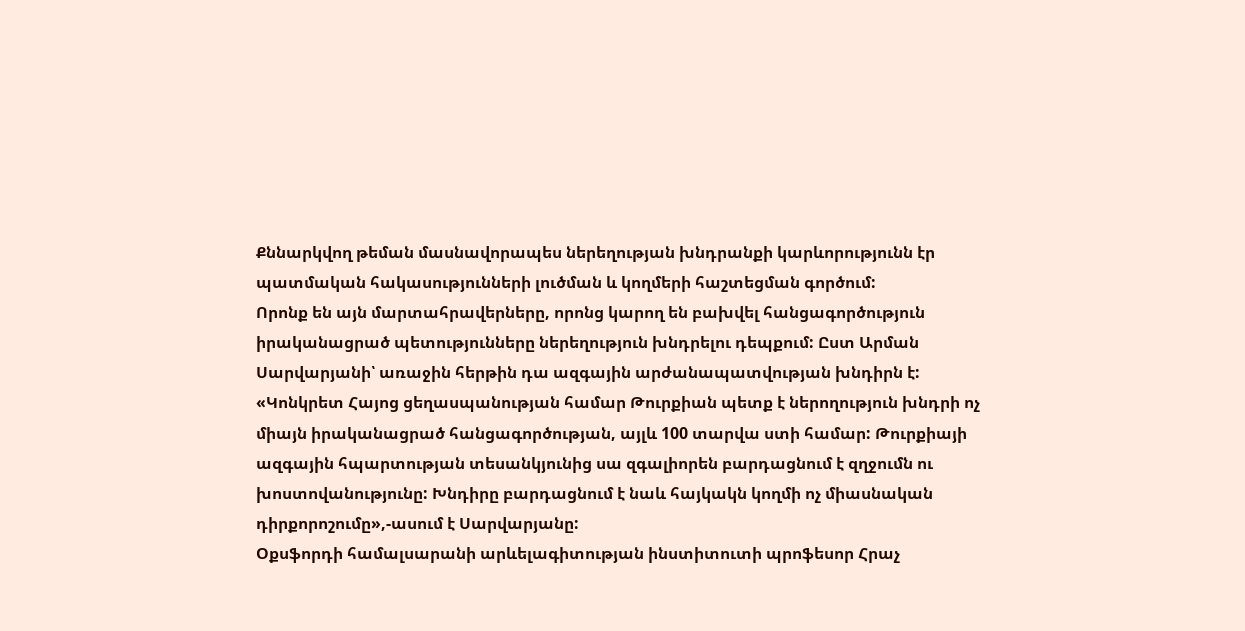Քննարկվող թեման մասնավորապես ներեղության խնդրանքի կարևորությունն էր պատմական հակասությունների լուծման և կողմերի հաշտեցման գործում:
Որոնք են այն մարտահրավերները, որոնց կարող են բախվել հանցագործություն իրականացրած պետությունները ներեղություն խնդրելու դեպքում: Ըստ Արման Սարվարյանի՝ առաջին հերթին դա ազգային արժանապատվության խնդիրն է: «Կոնկրետ Հայոց ցեղասպանության համար Թուրքիան պետք է ներողություն խնդրի ոչ միայն իրականացրած հանցագործության, այլև 100 տարվա ստի համար: Թուրքիայի ազգային հպարտության տեսանկյունից սա զգալիորեն բարդացնում է զղջումն ու խոստովանությունը: Խնդիրը բարդացնում է նաև հայկակն կողմի ոչ միասնական դիրքորոշումը»,-ասում է Սարվարյանը:
Օքսֆորդի համալսարանի արևելագիտության ինստիտուտի պրոֆեսոր Հրաչ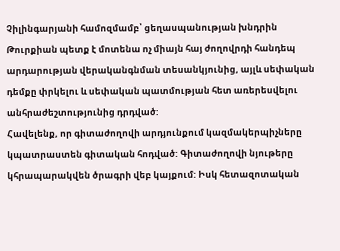Չիլինգարյանի համոզմամբ՝ ցեղասպանության խնդրին Թուրքիան պետք է մոտենա ոչ միայն հայ ժողովրդի հանդեպ արդարության վերականգնման տեսանկյունից, այլև սեփական դեմքը փրկելու և սեփական պատմության հետ առերեսվելու անհրաժեշտությունից դրդված:
Հավելենք, որ գիտաժողովի արդյունքում կազմակերպիչները կպատրաստեն գիտական հոդված: Գիտաժողովի նյութերը կհրապարակվեն ծրագրի վեբ կայքում: Իսկ հետազոտական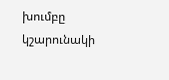խումբը կշարունակի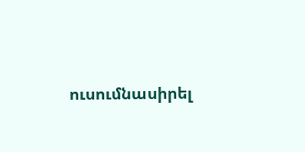ուսումնասիրել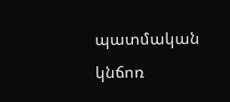պատմական կնճոռ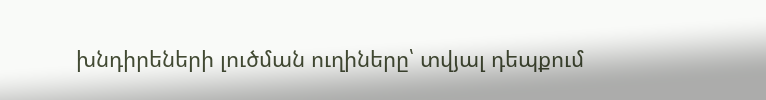խնդիրեների լուծման ուղիները՝ տվյալ դեպքում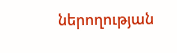ներողության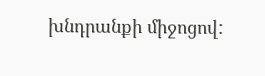խնդրանքի միջոցով: